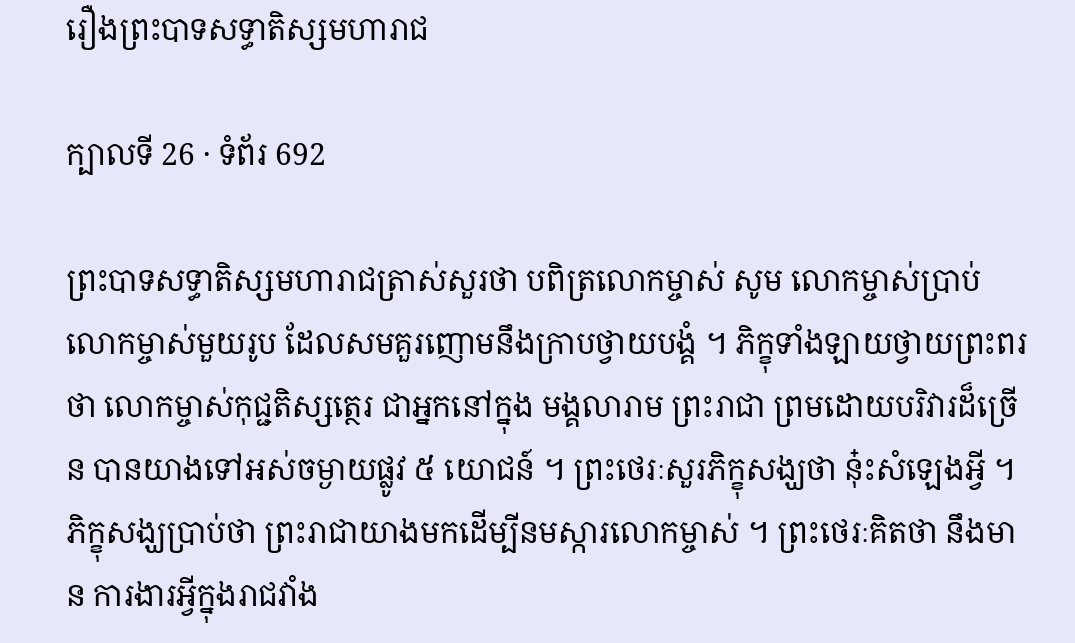រឿងព្រះបាទសទ្ធាតិស្សមហារាជ

ក្បាលទី 26 · ទំព័រ 692

ព្រះបាទសទ្ធាតិស្សមហារាជត្រាស់សួរថា បពិត្រលោកម្ចាស់ សូម លោកម្ចាស់ប្រាប់លោកម្ចាស់មួយរូប ដែលសមគួរញោមនឹងក្រាបថ្វាយបង្គំ ។ ភិក្ខុទាំងឡាយថ្វាយព្រះពរថា លោកម្ចាស់កុជ្ជតិស្សត្ថេរ ជាអ្នកនៅក្នុង មង្គលារាម ព្រះរាជា ព្រមដោយបរិវារដ៏ច្រើន បានយាងទៅអស់ចម្ងាយផ្លូវ ៥ យោជន៍ ។ ព្រះថេរៈសួរភិក្ខុសង្ឃថា នុ៎ះសំឡេងអ្វី ។ ភិក្ខុសង្ឃប្រាប់ថា ព្រះរាជាយាងមកដើម្បីនមស្ការលោកម្ចាស់ ។ ព្រះថេរៈគិតថា នឹងមាន ការងារអ្វីក្នុងរាជវាំង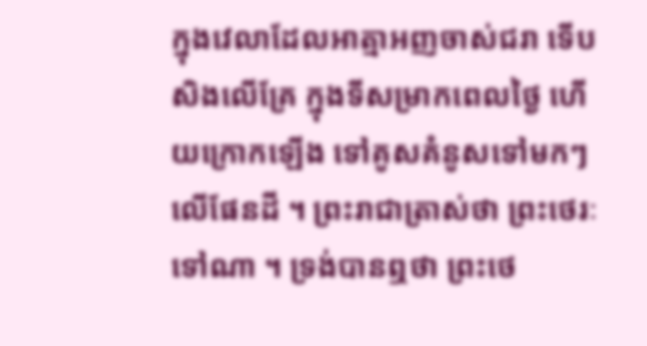ក្នុងវេលាដែលអាត្មាអញចាស់ជរា ទើបសិងលើគ្រែ ក្នុងទីសម្រាកពេលថ្ងៃ ហើយក្រោកឡើង ទៅគូសគំនូសទៅមកៗ លើផែនដី ។ ព្រះរាជាត្រាស់ថា ព្រះថេរៈទៅណា ។ ទ្រង់បានឮថា ព្រះថេ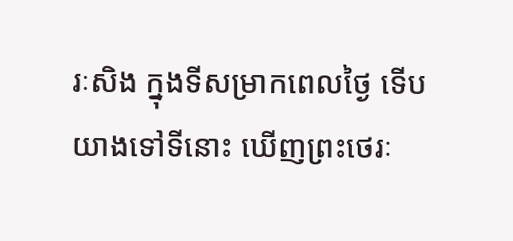រៈសិង ក្នុងទីសម្រាកពេលថ្ងៃ ទើបយាងទៅទីនោះ ឃើញព្រះថេរៈ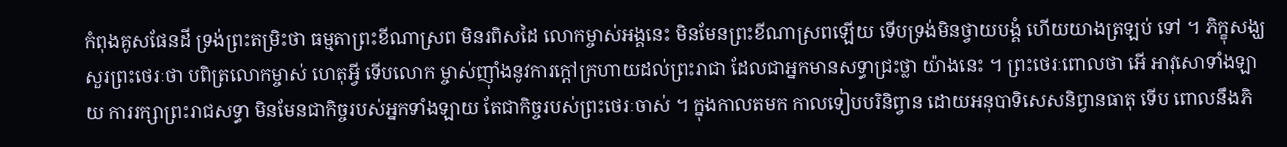កំពុងគូសផែនដី ទ្រង់ព្រះតម្រិះថា ធម្មតាព្រះខីណាស្រព មិនរពិសដៃ លោកម្ចាស់អង្គនេះ មិនមែនព្រះខីណាស្រពឡើយ ទើបទ្រង់មិនថ្វាយបង្គំ ហើយយាងត្រឡប់ ទៅ ។ ភិក្ខុសង្ឃសួរព្រះថេរៈថា បពិត្រលោកម្ចាស់ ហេតុអ្វី ទើបលោក ម្ចាស់ញ៉ាំងនូវការក្តៅក្រហាយដល់ព្រះរាជា ដែលជាអ្នកមានសទ្ធាជ្រះថ្លា យ៉ាងនេះ ។ ព្រះថេរៈពោលថា អើ អាវុសោទាំងឡាយ ការរក្សាព្រះរាជសទ្ធា មិនមែនជាកិច្ចរបស់អ្នកទាំងឡាយ តែជាកិច្ចរបស់ព្រះថេរៈចាស់ ។ ក្នុងកាលតមក កាលទៀបបរិនិព្វាន ដោយអនុបាទិសេសនិព្វានធាតុ ទើប ពោលនឹងភិ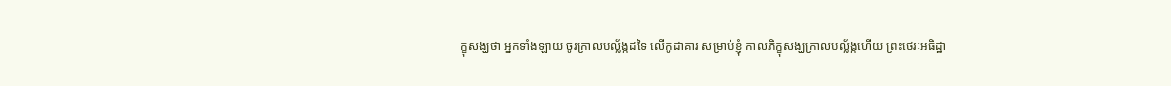ក្ខុសង្ឃថា អ្នកទាំងឡាយ ចូរក្រាលបល្ល័ង្កដទៃ លើកូដាគារ សម្រាប់ខ្ញុំ កាលភិក្ខុសង្ឃក្រាលបល្ល័ង្កហើយ ព្រះថេរៈអធិដ្ឋា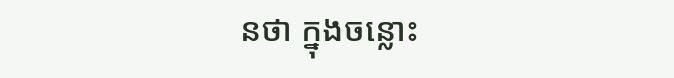នថា ក្នុងចន្លោះ